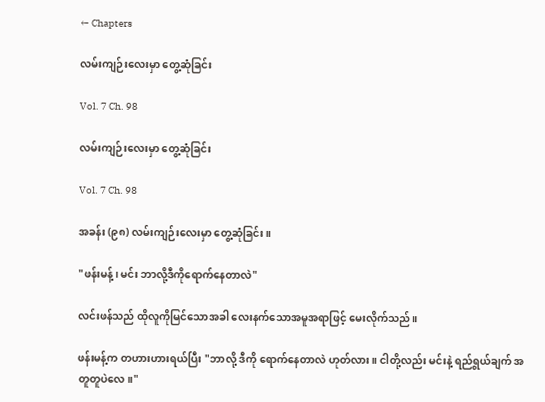← Chapters

လမ်းကျဉ်းလေးမှာ တွေ့ဆုံခြင်း

Vol. 7 Ch. 98

လမ်းကျဉ်းလေးမှာ တွေ့ဆုံခြင်း

Vol. 7 Ch. 98

အခန်း (၉၈) လမ်းကျဉ်းလေးမှာ တွေ့ဆုံခြင်း။

"ဖန်းမန့်၊ မင်း ဘာလို့ဒီကိုရောက်နေတာလဲ"

လင်းဖန်သည် ထိုလူကိုမြင်သောအခါ လေးနက်သောအမူအရာဖြင့် မေးလိုက်သည်။

ဖန်းမန့်က တဟားဟားရယ်ပြီး "ဘာလို့ ဒီကို ရောက်နေတာလဲ ဟုတ်လား။ ငါတို့လည်း မင်းနဲ့ ရည်ရွယ်ချက် အတူတူပဲလေ။"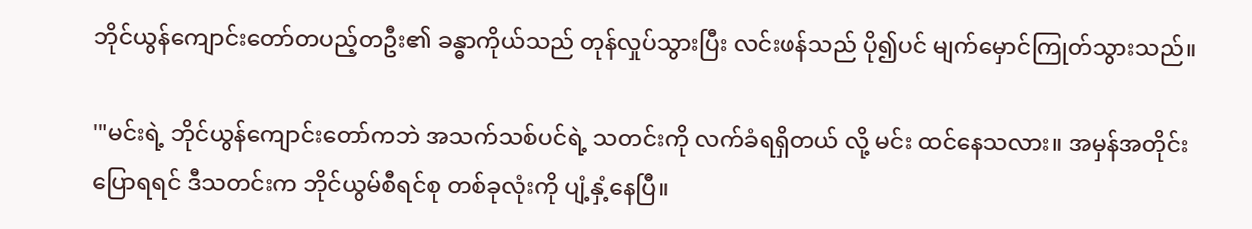ဘိုင်ယွန်ကျောင်းတော်တပည့်တဦး၏ ခန္ဓာကိုယ်သည် တုန်လှုပ်သွားပြီး လင်းဖန်သည် ပို၍ပင် မျက်မှောင်ကြုတ်သွားသည်။

'"မင်းရဲ့ ဘိုင်ယွန်ကျောင်းတော်ကဘဲ အသက်သစ်ပင်ရဲ့ သတင်းကို လက်ခံရရှိတယ် လို့ မင်း ထင်နေသလား။ အမှန်အတိုင်းပြောရရင် ဒီသတင်းက ဘိုင်ယွမ်စီရင်စု တစ်ခုလုံးကို ပျံ့နှံ့နေပြီ။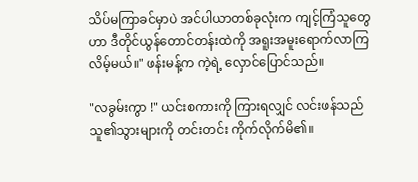သိပ်မကြာခင်မှာပဲ အင်ပါယာတစ်ခုလုံးက ကျင့်ကြံသူတွေဟာ ဒီတိုင်ယွန်တောင်တန်းထဲကို အရူးအမူးရောက်လာကြလိမ့်မယ်။" ဖန်းမန့်က ကဲ့ရဲ့ လှောင်ပြောင်သည်။

"လခွမ်းကွာ !" ယင်းစကားကို ကြားရလျှင် လင်းဖန်သည် သူ၏သွားများကို တင်းတင်း ကိုက်လိုက်မိ၏။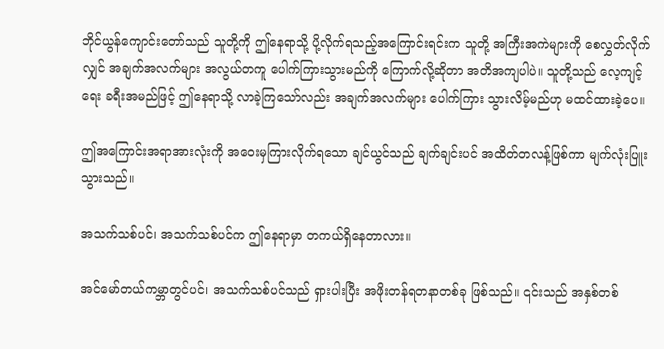ဘိုင်ယွန်ကျောင်းတော်သည် သူတို့ကို ဤနေရာသို့ ပို့လိုက်ရသည့်အကြောင်းရင်းက သူတို့ အကြီးအကဲများကို စေလွှတ်လိုက်လျှင် အချက်အလက်များ အလွယ်တကူ ပေါက်ကြားသွားမည်ကို ‌ကြောက်လို့ဆိုတာ အတိအကျပါပဲ။ သူတို့သည် လေ့ကျင့်ရေး ခရီးအမည်ဖြင့် ဤနေရာသို့ လာခဲ့ကြသော်လည်း အချက်အလက်များ ပေါက်ကြား သွားလိမ့်မည်ဟု မထင်ထားခဲ့ပေ။

ဤအကြောင်းအရာအားလုံးကို အဝေးမှကြားလိုက်ရသော ချင်ယွင်သည် ချက်ချင်းပင် အထိတ်တလန့်ဖြစ်ကာ မျက်လုံးပြူးသွားသည်။

အသက်သစ်ပင်၊ အသက်သစ်ပင်က ဤနေရာမှာ တကယ်ရှိနေတာလား။

အင်မော်တယ်ကမ္ဘာတွင်ပင်၊ အသက်သစ်ပင်သည် ရှားပါးပြီး အဖိုးတန်ရတနာတစ်ခု ဖြစ်သည်။ ၎င်းသည် အနှစ်တစ်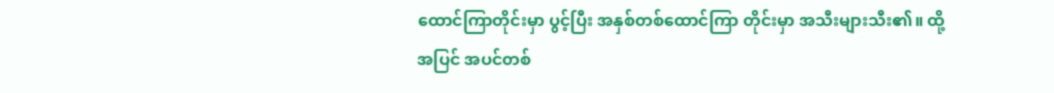ထောင်ကြာတိုင်းမှာ ပွင့်ပြီး အနှစ်တစ်ထောင်ကြာ တိုင်းမှာ အသီးများသီး၏။ ထို့အပြင် အပင်တစ်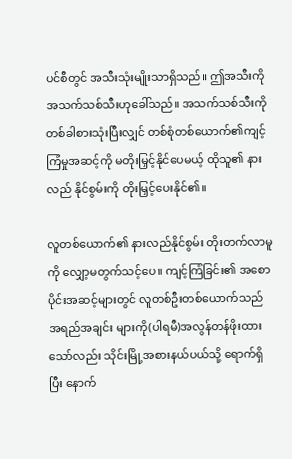ပင်စီတွင် အသီးသုံးမျိုးသာရှိသည်။ ဤအသီးကို အသက်သစ်သီးဟုခေါ်သည်။ အသက်သစ်သီးကို တစ်ခါစားသုံးပြီးလျှင် တစ်စုံတစ်ယောက်၏ကျင့်ကြံမှုအဆင့်ကို မတိုးမြှင့်နိုင်ပေမယ့် ထိုသူ၏ နားလည် နိုင်စွမ်းကို တိုးမြှင့်ပေးနိုင်၏။

လူတစ်ယောက်၏ နားလည်နိုင်စွမ်း တိုးတက်လာမူကို လျှော့မတွက်သင့်ပေ။ ကျင့်ကြံခြင်း၏ အစောပိုင်းအဆင့်များတွင် လူတစ်ဦးတစ်ယောက်သည် အရည်အချင်း များကို(ပါရမီ)အလွန်တန်ဖိုးထားသော်လည်း သိုင်းမြို့အစားနယ်ပယ်သို့ ရောက်ရှိပြီး နောက်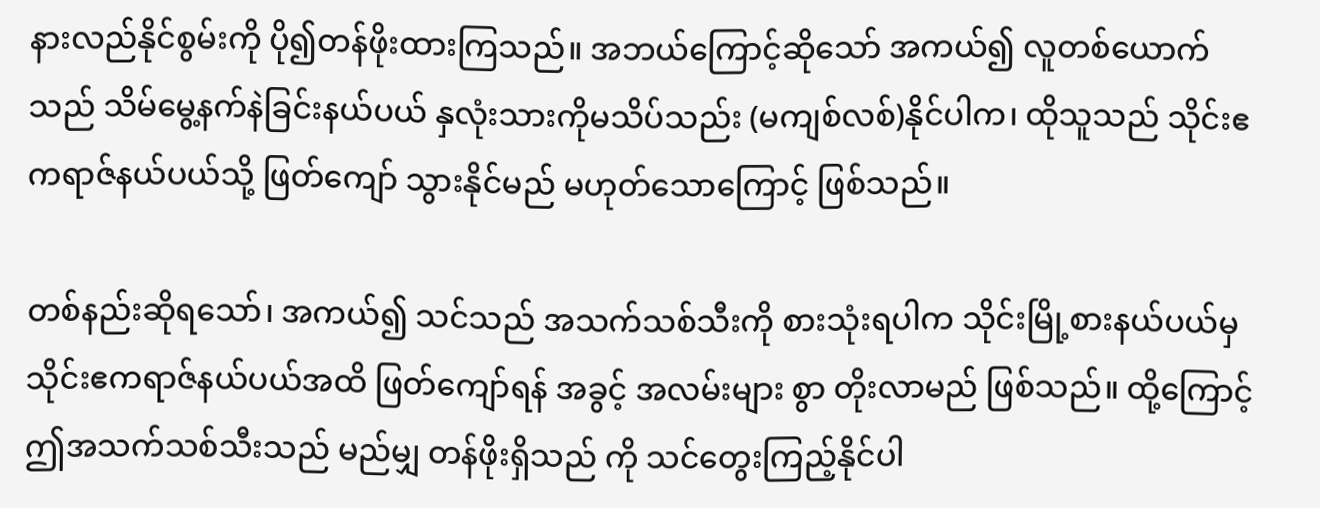နားလည်နိုင်စွမ်းကို ပို၍တန်ဖိုးထားကြသည်။ အဘယ်ကြောင့်ဆိုသော် အကယ်၍ လူတစ်ယောက်သည် သိမ်မွေ့နက်နဲခြင်းနယ်ပယ် နှလုံးသားကိုမသိပ်သည်း (မကျစ်လစ်)နိုင်ပါက၊ ထိုသူသည် သိုင်းဧကရာဇ်နယ်ပယ်သို့ ဖြတ်ကျော် သွားနိုင်မည် မဟုတ်သောကြောင့် ဖြစ်သည်။

တစ်နည်းဆိုရသော်၊ အကယ်၍ သင်သည် အသက်သစ်သီးကို စားသုံးရပါက သိုင်းမြို့စားနယ်ပယ်မှ သိုင်းဧကရာဇ်နယ်ပယ်အထိ ဖြတ်ကျော်ရန် အခွင့် အလမ်းများ စွာ တိုးလာမည် ဖြစ်သည်။ ထို့ကြောင့် ဤအသက်သစ်သီးသည် မည်မျှ တန်ဖိုးရှိသည် ကို သင်တွေးကြည့်နိုင်ပါ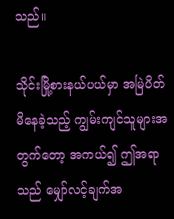သည်။

သိုင်းမြို့စားနယ်ပယ်မှာ အမြဲပိတ်မိနေခဲ့သည့် ကျွမ်းကျင်သူများအတွက်တော့ အကယ်၍ ဤအရာသည် မျှော်လင့်ချက်အ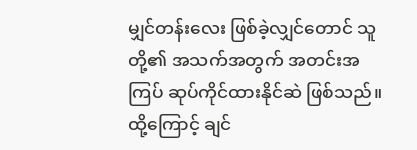မျှင်တန်းလေး ဖြစ်ခဲ့လျှင်တောင် သူတို့၏ အသက်အတွက် အတင်းအကြပ် ဆုပ်ကိုင်ထားနိုင်ဆဲ ဖြစ်သည်။ ထို့ကြောင့် ချင်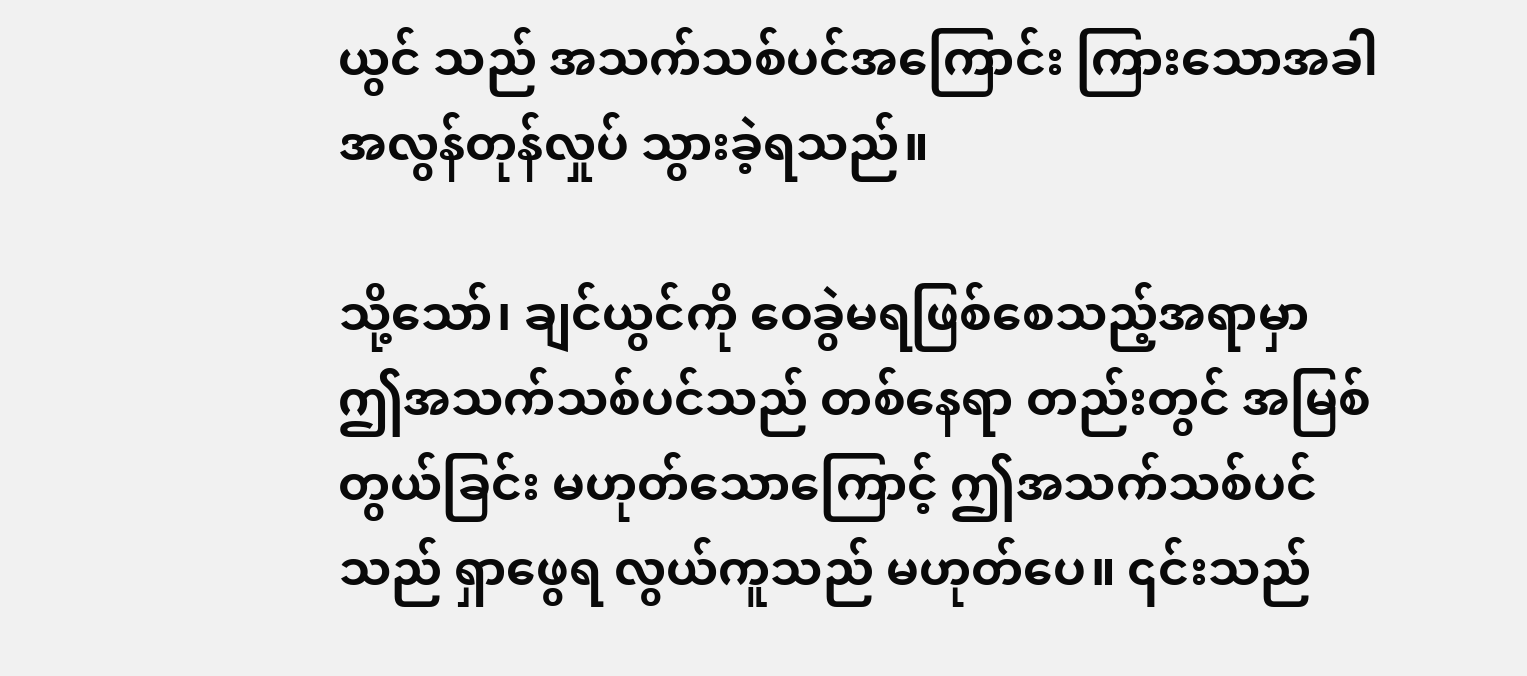ယွင် သည် အသက်သစ်ပင်အကြောင်း ကြားသောအခါ အလွန်တုန်လှုပ် သွားခဲ့ရသည်။

သို့သော်၊ ချင်ယွင်ကို ဝေခွဲမရဖြစ်စေသည့်အရာမှာ ဤအသက်သစ်ပင်သည် တစ်နေရာ တည်းတွင် အမြစ်တွယ်ခြင်း မဟုတ်သောကြောင့် ဤအသက်သစ်ပင်သည် ရှာဖွေရ လွယ်ကူသည် မဟုတ်ပေ။ ၎င်းသည်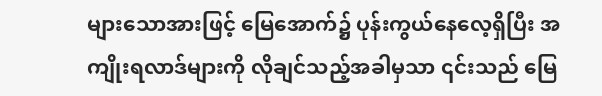များသောအားဖြင့် မြေအောက်၌ ပုန်းကွယ်နေလေ့ရှိပြီး အကျိုးရလာဒ်များကို လိုချင်သည့်အခါမှသာ ၎င်းသည် မြေ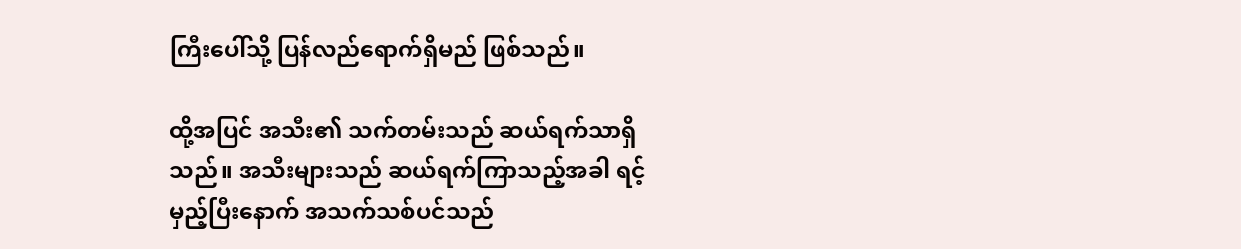ကြီးပေါ်သို့ ပြန်လည်ရောက်ရှိမည် ဖြစ်သည်။

ထို့အပြင် အသီး၏ သက်တမ်းသည် ဆယ်ရက်သာရှိသည်။ အသီးများသည် ဆယ်ရက်ကြာသည့်အခါ ရင့်မှည့်ပြီးနောက် အသက်သစ်ပင်သည်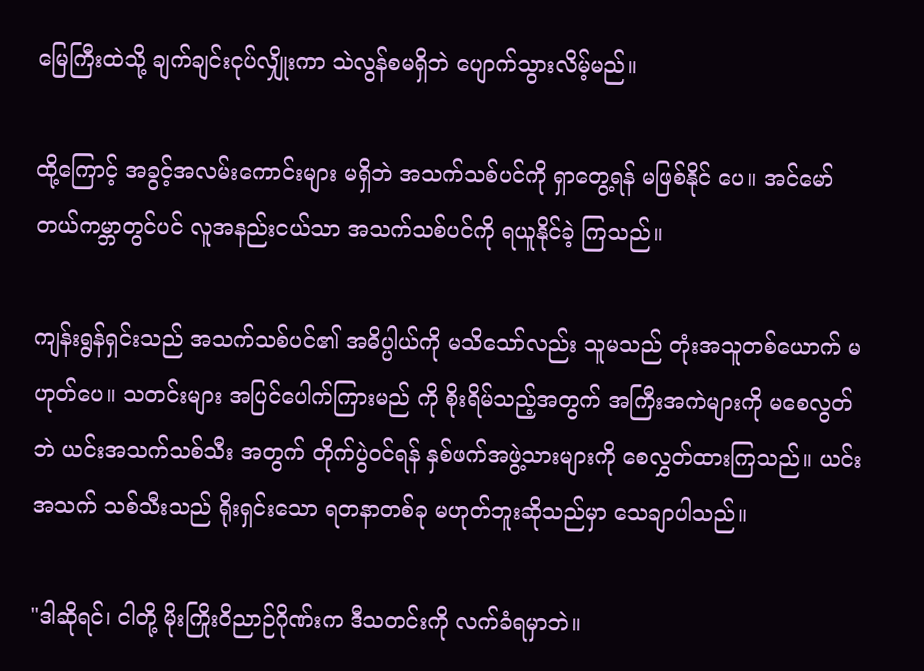မြေကြီးထဲသို့ ချက်ချင်းငုပ်လျှိုးကာ သဲလွန်စမရှိဘဲ ပျောက်သွားလိမ့်မည်။

ထို့ကြောင့် အခွင့်အလမ်းကောင်းများ မရှိဘဲ အသက်သစ်ပင်ကို ရှာတွေ့ရန် မဖြစ်နိုင် ပေ။ အင်မော်တယ်ကမ္ဘာတွင်ပင် လူအနည်းငယ်သာ အသက်သစ်ပင်ကို ရယူနိုင်ခဲ့ ကြသည်။

ကျန်းရွန်ရှင်းသည် အသက်သစ်ပင်၏ အဓိပ္ပါယ်ကို မသိသော်လည်း သူမသည် တုံးအသူတစ်ယောက် မဟုတ်ပေ။ သတင်းများ အပြင်ပေါက်ကြားမည် ကို စိုးရိမ်သည့်အတွက် အကြီးအကဲများကို မစေလွတ်ဘဲ ယင်းအသက်သစ်သီး အတွက် တိုက်ပွဲဝင်ရန် နှစ်ဖက်အဖွဲ့သားများကို စေလွှတ်ထားကြသည်။ ယင်းအသက် သစ်သီးသည် ရိုးရှင်းသော ရတနာတစ်ခု မဟုတ်ဘူးဆိုသည်မှာ သေချာပါသည်။

"ဒါဆိုရင်၊ ငါတို့ မိုးကြိုးဝိညာဉ်ဂိုဏ်းက ဒီသတင်းကို လက်ခံရမှာဘဲ။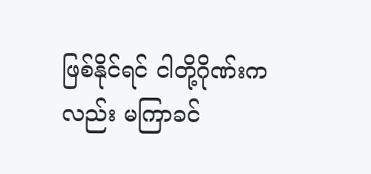ဖြစ်နိုင်ရင် ငါတို့ဂိုဏ်းကလည်း မကြာခင်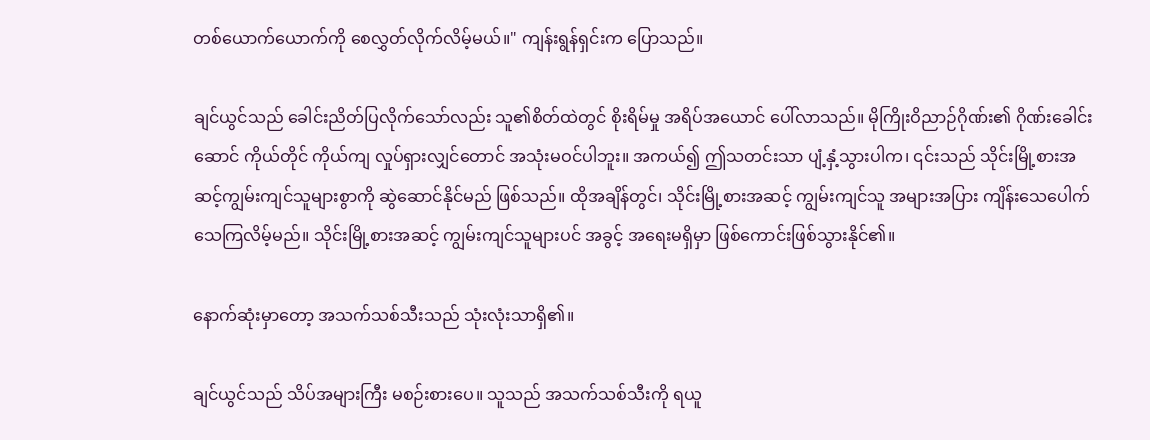တစ်ယောက်ယောက်ကို စေလွှတ်လိုက်လိမ့်မယ်။" ကျန်းရွန်ရှင်းက ပြောသည်။

ချင်ယွင်သည် ခေါင်းညိတ်ပြလိုက်သော်လည်း သူ၏စိတ်ထဲတွင် စိုးရိမ်မှု အရိပ်အယောင် ပေါ်လာသည်။ မိုကြိုးဝိညာဉ်ဂိုဏ်း၏ ဂိုဏ်းခေါင်းဆောင် ကိုယ်တိုင် ကိုယ်ကျ လှုပ်ရှားလျှင်တောင် အသုံးမဝင်ပါဘူး။ အကယ်၍ ဤသတင်းသာ ပျံ့နှံ့သွားပါက၊ ၎င်းသည် သိုင်းမြို့စားအဆင့်ကျွမ်းကျင်သူများစွာကို ဆွဲဆောင်နိုင်မည် ဖြစ်သည်။ ထိုအချိန်တွင်၊ သိုင်းမြို့စားအဆင့် ကျွမ်းကျင်သူ အများအပြား ကျိန်းသေပေါက် သေကြလိမ့်မည်။ သိုင်းမြို့စားအဆင့် ကျွမ်းကျင်သူများပင် အခွင့် အရေးမရှိမှာ ဖြစ်ကောင်းဖြစ်သွားနိုင်၏။

နောက်ဆုံးမှာတော့ အသက်သစ်သီးသည် သုံးလုံးသာရှိ၏။

ချင်ယွင်သည် သိပ်အများကြီး မစဉ်းစားပေ။ သူသည် အသက်သစ်သီးကို ရယူ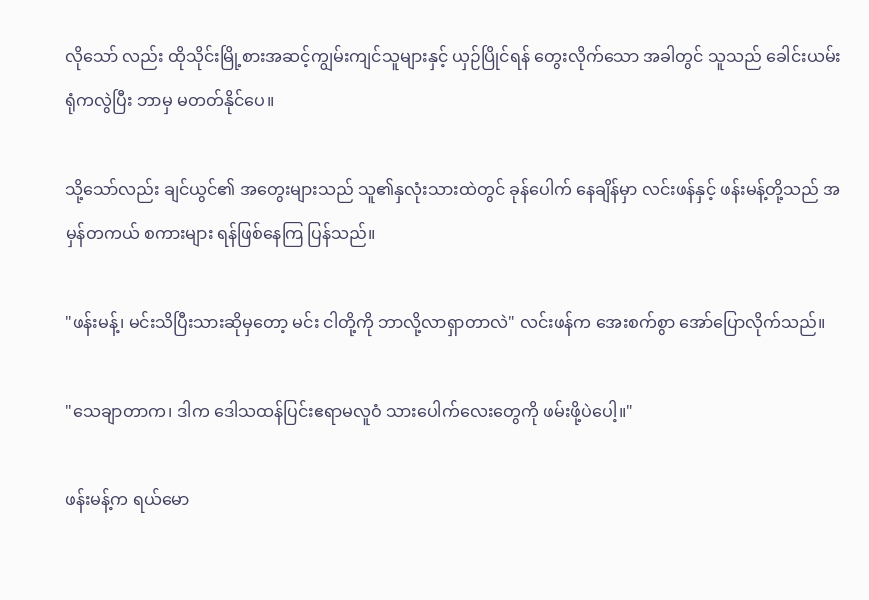လိုသော် လည်း ထိုသိုင်းမြို့စားအဆင့်ကျွမ်းကျင်သူများနှင့် ယှဉ်ပြိုင်ရန် တွေးလိုက်သော အခါတွင် သူသည် ခေါင်းယမ်းရုံကလွဲပြီး ဘာမှ မတတ်နိုင်ပေ။

သို့သော်လည်း ချင်ယွင်၏ အတွေးများသည် သူ၏နှလုံးသားထဲတွင် ခုန်ပေါက် နေချိန်မှာ လင်းဖန်နှင့် ဖန်းမန့်တို့သည် အမှန်တကယ် စကားများ ရန်ဖြစ်နေကြ ပြန်သည်။

"ဖန်းမန့်၊ မင်းသိပြီးသားဆိုမှတော့ မင်း ငါတို့ကို ဘာလို့လာရှာတာလဲ" လင်းဖန်က အေးစက်စွာ အော်‌ပြောလိုက်သည်။

"သေချာတာက၊ ဒါက ဒေါသထန်ပြင်းဧရာမလူဝံ သားပေါက်လေးတွေကို ဖမ်းဖို့ပဲ‌ပေါ့။"

ဖန်းမန့်က ရယ်မော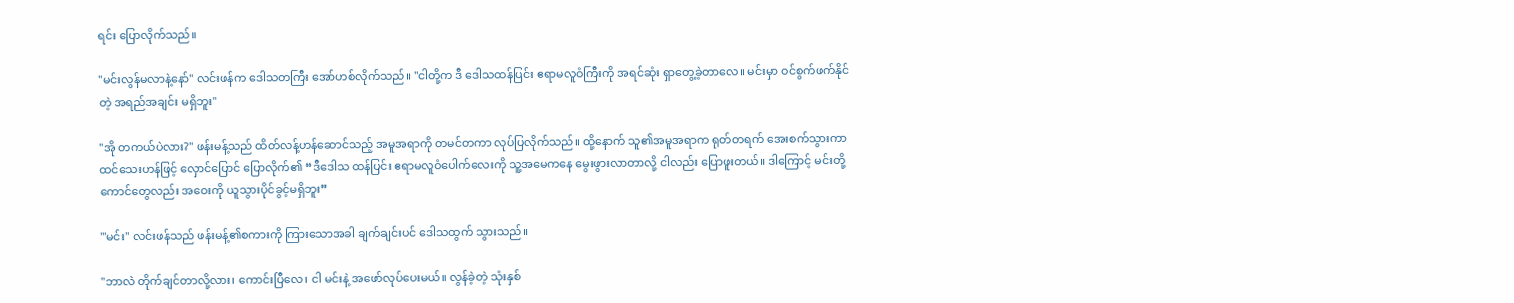ရင်း ပြောလိုက်သည်။

"မင်းလွန်မလာနဲ့နော်" လင်းဖန်က ဒေါသတကြီး အော်ဟစ်လိုက်သည်။ "ငါတို့က ဒီ‌ ဒေါသထန်ပြင်း ဧရာမလူဝံကြီးကို အရင်ဆုံး ရှာတွေ့ခဲ့တာ‌လေ။ မင်းမှာ ဝင်စွက်ဖက်နိုင်တဲ့ အရည်အချင်း မရှိဘူး"

"အို တကယ်ပဲလား?" ဖန်းမန့်သည် ထိတ်လန့်ဟန်ဆောင်သည့် အမူအရာကို တမင်တကာ လုပ်ပြလိုက်သည်။ ထို့နောက် သူ၏အမူအရာက ရုတ်တရက် အေးစက်သွားကာ ထင်သေးဟန်ဖြင့် လှောင်ပြောင် ပြောလိုက်၏ “ဒီဒေါသ ထန်ပြင်း ဧရာမလူဝံပေါက်လေးကို သူ့အမေကနေ မွေးဖွားလာတာလို့ ငါလည်း ပြောဖူးတယ်။ ဒါကြောင့် မင်းတို့ကောင်တွေလည်း အဝေးကို ယူသွားပိုင်ခွင့်မရှိဘူး”

'"မင်း" လင်းဖန်သည် ဖန်းမန့်၏စကားကို ကြားသောအခါ ချက်ချင်းပင် ဒေါသထွက် သွားသည်။

"ဘာလဲ တိုက်ချင်တာလို့လား၊ ကောင်းပြီလေ၊ ငါ မင်းနဲ့ အဖော်လုပ်ပေးမယ်။ လွန်ခဲ့တဲ့ သုံးနှစ်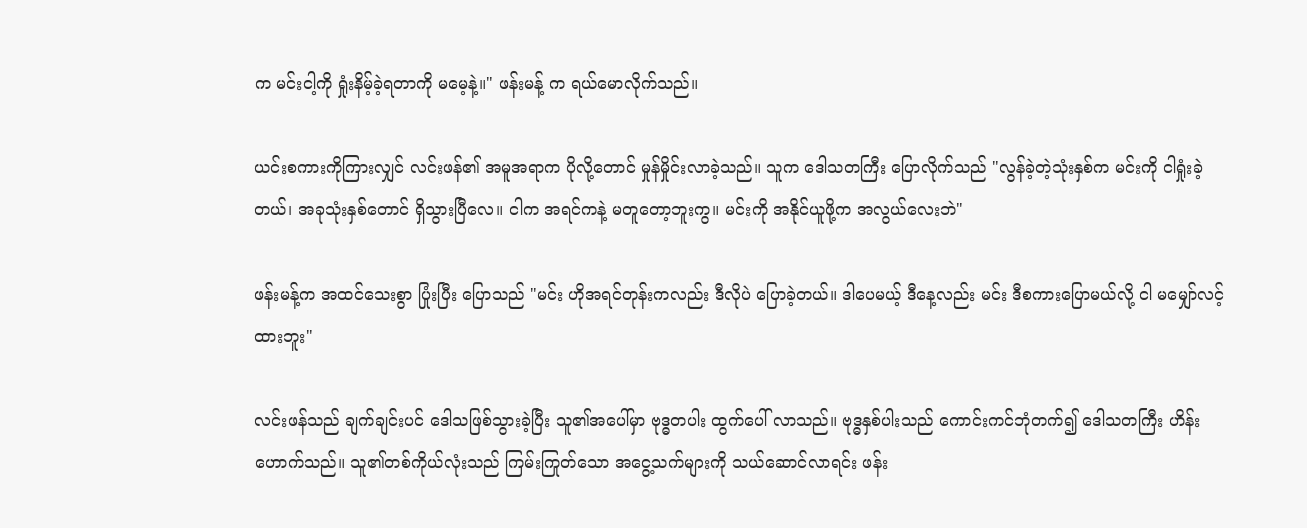က မင်းငါ့ကို ရှုံးနိမ့်ခဲ့ရတာကို မမေ့နဲ့။" ဖန်းမန့် က ရယ်မောလိုက်သည်။

ယင်းစကားကိုကြားလျှင် လင်းဖန်၏ အမူအရာက ပိုလို့တောင် မှုန်မှိုင်းလာခဲ့သည်။ သူက ဒေါသတကြီး ပြောလိုက်သည် "လွန်ခဲ့တဲ့သုံးနှစ်က မင်းကို ငါရှုံးခဲ့တယ်၊ အခုသုံးနှစ်တောင် ရှိသွားပြီလေ။ ငါက အရင်ကနဲ့ မတူတော့ဘူးကွ။ မင်းကို အနိုင်ယူဖို့က အလွယ်လေးဘဲ"

ဖန်းမန့်က အထင်သေးစွာ ပြုံးပြီး ပြောသည် "မင်း ဟိုအရင်တုန်းကလည်း ဒီလိုပဲ ပြောခဲ့တယ်။ ဒါပေမယ့် ဒီနေ့လည်း မင်း ဒီစကားပြောမယ်လို့ ငါ မမျှော်လင့်ထားဘူး"

လင်းဖန်သည် ချက်ချင်းပင် ဒေါသဖြစ်သွားခဲ့ပြီး သူ၏အပေါ်မှာ ဗုဒ္ဓတပါး ထွက်ပေါ် လာသည်။ ဗုဒ္ဓနှစ်ပါးသည် ကောင်းကင်ဘုံတက်၍ ဒေါသတကြီး ဟိန်းဟောက်သည်။ သူ၏တစ်ကိုယ်လုံးသည် ကြမ်းကြုတ်သော အငွေ့သက်များကို သယ်ဆောင်လာရင်း ဖန်း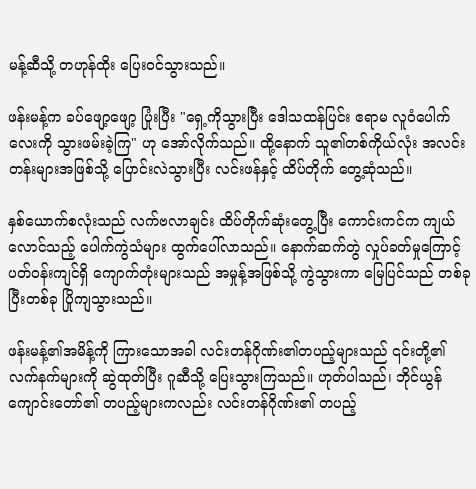မန့်ဆီသို့ တဟုန်ထိုး ပြေး၀င်သွားသည်။

ဖန်းမန့်က ခပ်ဖျော့ဖျော့ ပြုံးပြီး "ရှေ့ကိုသွားပြီး ဒေါသထန်ပြင်း ဧရာမ လူဝံပေါက် လေးကို သွားဖမ်းခဲ့ကြ" ဟု အော်လိုက်သည်။ ထို့နောက် သူ၏တစ်ကိုယ်လုံး အလင်းတန်းများအဖြစ်သို့ ပြောင်းလဲသွားပြီး လင်းဖန်နှင့် ထိပ်တိုက်‌ တွေ့ဆုံသည်။

နှစ်ယောက်စလုံးသည် လက်ဗလာချင်း ထိပ်တိုက်ဆုံးတွေ့ပြီး ကောင်းကင်က ကျယ်လောင်သည့် ပေါက်ကွဲသံများ ထွက်ပေါ်လာသည်။ နောက်ဆက်တွဲ လှုပ်ခတ်မှုကြောင့် ပတ်ဝန်းကျင်ရှိ ကျောက်တုံးများသည် အမှုန့်အဖြစ်သို့ ကွဲသွားကာ မြေပြင်သည် တစ်ခုပြီးတစ်ခု ပြိုကျသွားသည်။

ဖန်းမန့်၏အမိန့်ကို ကြားသောအခါ လင်းတန်ဂိုဏ်း၏တပည့်များသည် ၎င်းတို့၏ လက်နက်များကို ဆွဲထုတ်ပြီး ဂူဆီသို့ ပြေးသွားကြသည်။ ဟုတ်ပါသည်၊ ဘိုင်ယွန် ကျောင်းတော်၏ တပည့်များကလည်း လင်းတန်ဂိုဏ်း၏ တပည့်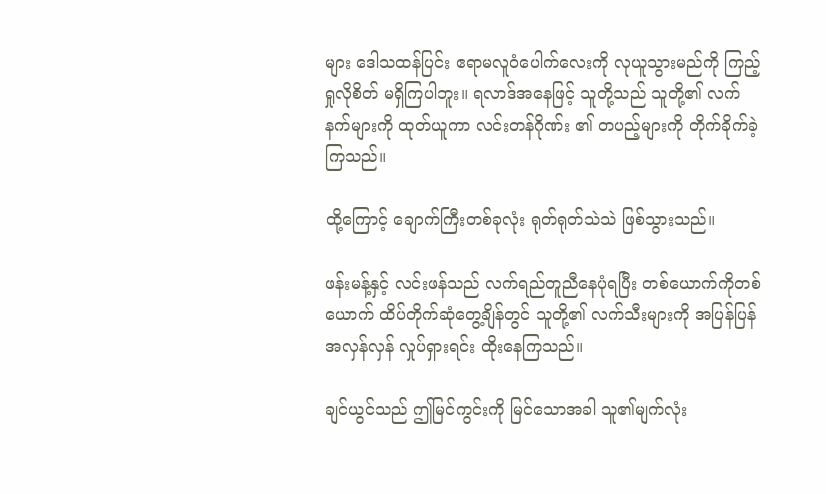များ ဒေါသထန်ပြင်း ဧရာမလူဝံပေါက်လေးကို လုယူသွားမည်ကို ကြည့်ရှုလိုစိတ် မရှိကြပါဘူး။ ရလာဒ်အနေဖြင့် သူတို့သည် သူတို့၏ လက်နက်များကို ထုတ်ယူကာ လင်းတန်ဂိုဏ်း ၏ တပည့်များကို တိုက်ခိုက်ခဲ့ကြသည်။

ထို့ကြောင့် ချောက်ကြီးတစ်ခုလုံး ရုတ်ရုတ်သဲသဲ ဖြစ်သွားသည်။

ဖန်းမန့်နှင့် လင်းဖန်သည် လက်ရည်တူညီနေပုံရပြီး တစ်ယောက်ကိုတစ်ယောက် ထိပ်တိုက်ဆုံတွေ့ချိန်တွင် သူတို့၏ လက်သီးများကို အပြန်ပြန် အလှန်လှန် လှုပ်ရှားရင်း ထိုးနေကြသည်။

ချင်ယွင်သည် ဤမြင်ကွင်းကို မြင်သောအခါ သူ၏မျက်လုံး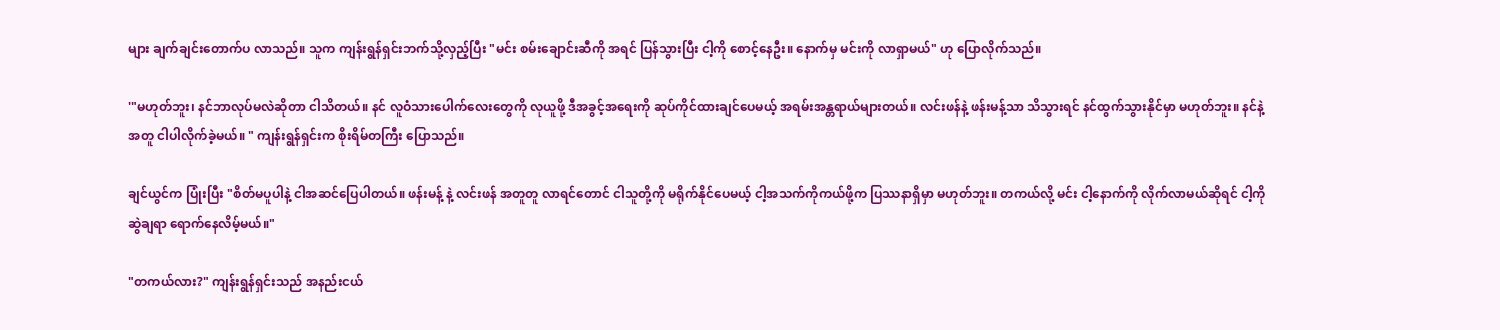များ ချက်ချင်းတောက်ပ လာသည်။ သူက ကျန်းရွန်ရှင်းဘက်သို့လှည့်ပြီး "မင်း စမ်းချောင်းဆီကို အရင် ပြန်သွားပြီး ငါ့ကို စောင့်နေဦး။ နောက်မှ မင်းကို လာရှာမယ်" ဟု ပြောလိုက်သည်။

'"မဟုတ်ဘူး၊ နင်ဘာလုပ်မလဲဆိုတာ ငါသိတယ်။ နင် လူဝံသားပေါက်လေးတွေကို လုယူဖို့ ဒီအခွင့်အရေးကို ဆုပ်ကိုင်ထားချင်ပေမယ့် အရမ်းအန္တရာယ်များတယ်။ လင်းဖန်နဲ့ ဖန်းမန့်သာ သိသွားရင် နင်ထွက်သွားနိုင်မှာ မဟုတ်ဘူး။ နင်နဲ့အတူ ငါပါလိုက်ခဲ့မယ်။ " ကျန်းရွန်ရှင်းက စိုးရိမ်တကြီး ပြောသည်။

ချင်ယွင်က ပြုံးပြီး "စိတ်မပူပါနဲ့ ငါအဆင်ပြေပါတယ်။ ဖန်းမန့် နဲ့ လင်းဖန် အတူတူ လာရင်တောင် ငါသူတို့ကို မရိုက်နိုင်ပေမယ့် ငါ့အသက်ကိုကယ်ဖို့က ပြဿနာရှိမှာ မဟုတ်ဘူး။ တကယ်လို့ မင်း ငါ့နောက်ကို လိုက်လာမယ်ဆိုရင် ငါ့ကို ဆွဲချရာ ရောက်နေလိမ့်မယ်။"

"တကယ်လား?" ကျန်းရွန်ရှင်းသည် အနည်းငယ်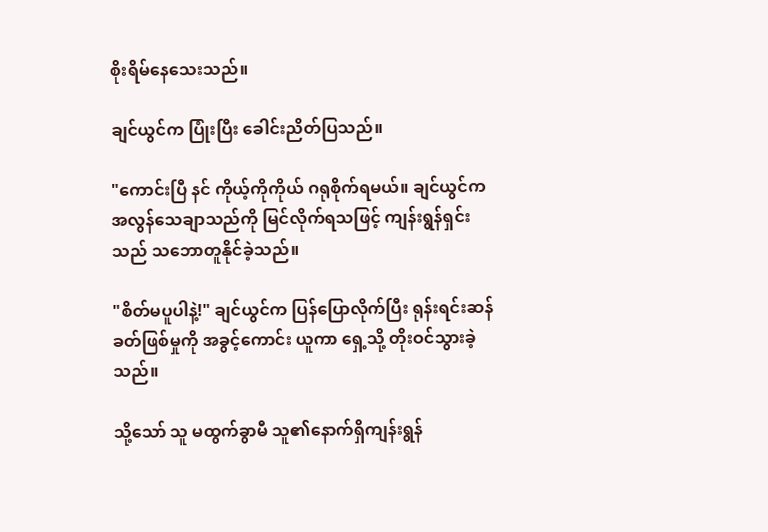စိုးရိမ်နေသေးသည်။

ချင်ယွင်က ပြုံးပြီး ခေါင်းညိတ်ပြသည်။

"ကောင်းပြီ နင် ကိုယ့်ကိုကိုယ် ဂရုစိုက်ရမယ်။ ချင်ယွင်က အလွန်သေချာသည်ကို မြင်လိုက်ရသဖြင့် ကျန်းရွန်ရှင်းသည် သဘောတူနိုင်ခဲ့သည်။

"စိတ်မပူပါနဲ့!" ချင်ယွင်က ပြန်ပြောလိုက်ပြီး ရုန်းရင်းဆန်ခတ်ဖြစ်မှုကို အခွင့်ကောင်း ယူကာ ရှေ့သို့ တိုးဝင်သွားခဲ့သည်။

သို့သော် သူ မထွက်ခွာမီ သူ၏နောက်ရှိကျန်းရွန်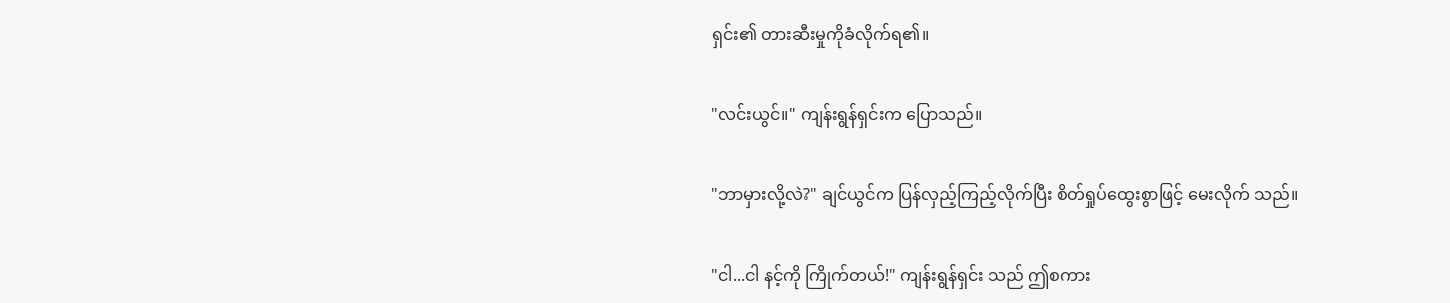ရှင်း၏ တားဆီးမှုကိုခံလိုက်ရ၏။

"လင်းယွင်။" ကျန်းရွန်ရှင်းက ပြောသည်။

"ဘာမှားလို့လဲ?" ချင်ယွင်က ပြန်လှည့်ကြည့်လိုက်ပြီး စိတ်ရှုပ်ထွေးစွာဖြင့် မေးလိုက် သည်။

"ငါ...ငါ နင့်ကို ကြိုက်တယ်!" ကျန်းရွန်ရှင်း သည် ဤစကား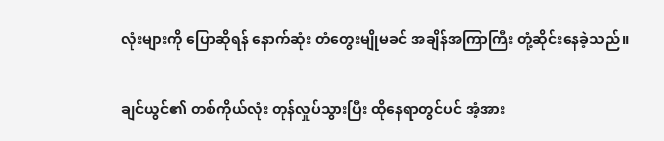လုံးများကို ပြောဆိုရန် နောက်ဆုံး တံတွေးမျိုမခင် အချိန်အကြာကြီး တုံ့ဆိုင်းနေခဲ့သည်။

ချင်ယွင်၏ တစ်ကိုယ်လုံး တုန်လှုပ်သွားပြီး ထိုနေရာတွင်ပင် အံ့အား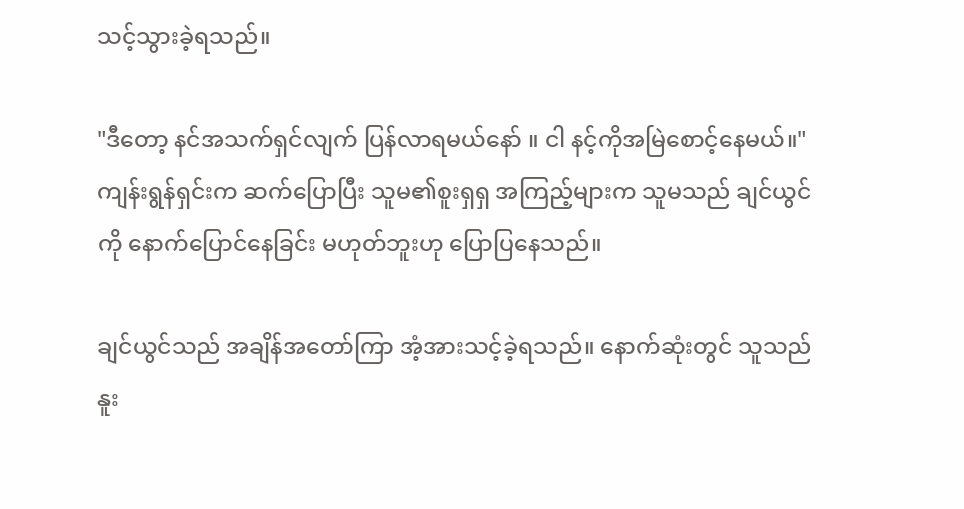သင့်သွားခဲ့ရသည်။

"ဒီတော့ နင်အသက်ရှင်လျက် ပြန်လာရမယ်နော် ။ ငါ နင့်ကိုအမြဲစောင့်နေမယ်။" ကျန်းရွန်ရှင်းက ဆက်ပြောပြီး သူမ၏စူးရှရှ အကြည့်များက သူမသည် ချင်ယွင်ကို နောက်ပြောင်နေခြင်း မဟုတ်ဘူးဟု ပြောပြနေသည်။

ချင်ယွင်သည် အချိန်အတော်ကြာ အံ့အားသင့်ခဲ့ရသည်။ နောက်ဆုံးတွင် သူသည် နူး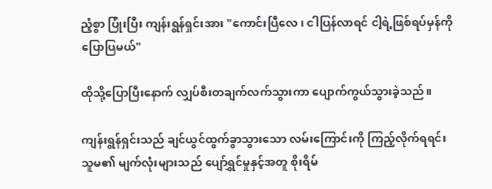ညံ့စွာ ပြုံးပြီး ကျန်းရွန်ရှင်းအား "ကောင်းပြီလေ၊ ငါပြန်လာရင် ငါ့ရဲ့ဖြစ်ရပ်မှန်ကို ပြောပြမယ်"

ထိုသို့ပြောပြီးနောက် လျှပ်စီးတချက်လက်သွားကာ ပျောက်ကွယ်သွားခဲ့သည်။

ကျန်းရွန်ရှင်းသည် ချင်ယွင်ထွက်ခွာသွားသော လမ်းကြောင်းကို ကြည့်လိုက်ရရင်း သူမ၏ မျက်လုံးများသည် ပျော်ရွှင်မှုနှင့်အတူ စိုးရိမ်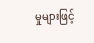မှုများဖြင့်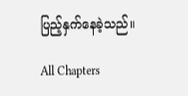ပြည့်နှက်နေခဲ့သည်။

All Chapters